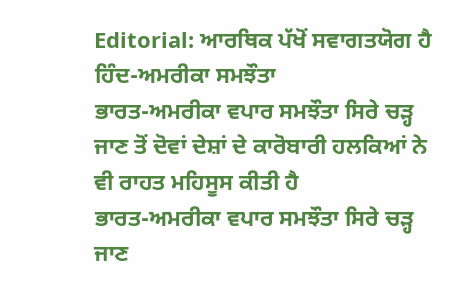Editorial: ਆਰਥਿਕ ਪੱਖੋਂ ਸਵਾਗਤਯੋਗ ਹੈ ਹਿੰਦ-ਅਮਰੀਕਾ ਸਮਝੌਤਾ
ਭਾਰਤ-ਅਮਰੀਕਾ ਵਪਾਰ ਸਮਝੌਤਾ ਸਿਰੇ ਚੜ੍ਹ ਜਾਣ ਤੋਂ ਦੋਵਾਂ ਦੇਸ਼ਾਂ ਦੇ ਕਾਰੋਬਾਰੀ ਹਲਕਿਆਂ ਨੇ ਵੀ ਰਾਹਤ ਮਹਿਸੂਸ ਕੀਤੀ ਹੈ
ਭਾਰਤ-ਅਮਰੀਕਾ ਵਪਾਰ ਸਮਝੌਤਾ ਸਿਰੇ ਚੜ੍ਹ ਜਾਣ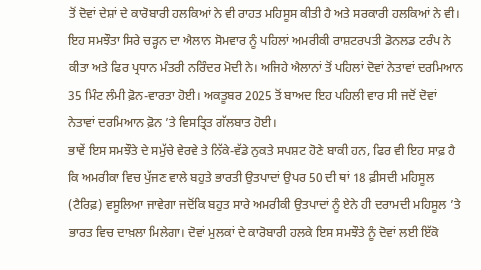ਤੋਂ ਦੋਵਾਂ ਦੇਸ਼ਾਂ ਦੇ ਕਾਰੋਬਾਰੀ ਹਲਕਿਆਂ ਨੇ ਵੀ ਰਾਹਤ ਮਹਿਸੂਸ ਕੀਤੀ ਹੈ ਅਤੇ ਸਰਕਾਰੀ ਹਲਕਿਆਂ ਨੇ ਵੀ। ਇਹ ਸਮਝੌਤਾ ਸਿਰੇ ਚੜ੍ਹਨ ਦਾ ਐਲਾਨ ਸੋਮਵਾਰ ਨੂੰ ਪਹਿਲਾਂ ਅਮਰੀਕੀ ਰਾਸ਼ਟਰਪਤੀ ਡੋਨਲਡ ਟਰੰਪ ਨੇ ਕੀਤਾ ਅਤੇ ਫਿਰ ਪ੍ਰਧਾਨ ਮੰਤਰੀ ਨਰਿੰਦਰ ਮੋਦੀ ਨੇ। ਅਜਿਹੇ ਐਲਾਨਾਂ ਤੋਂ ਪਹਿਲਾਂ ਦੋਵਾਂ ਨੇਤਾਵਾਂ ਦਰਮਿਆਨ 35 ਮਿੰਟ ਲੰਮੀ ਫ਼ੋਨ-ਵਾਰਤਾ ਹੋਈ। ਅਕਤੂਬਰ 2025 ਤੋਂ ਬਾਅਦ ਇਹ ਪਹਿਲੀ ਵਾਰ ਸੀ ਜਦੋਂ ਦੋਵਾਂ ਨੇਤਾਵਾਂ ਦਰਮਿਆਨ ਫ਼ੋਨ ’ਤੇ ਵਿਸਤ੍ਰਿਤ ਗੱਲਬਾਤ ਹੋਈ।
ਭਾਵੇਂ ਇਸ ਸਮਝੌਤੇ ਦੇ ਸਮੁੱਚੇ ਵੇਰਵੇ ਤੇ ਨਿੱਕੇ-ਵੱਡੇ ਨੁਕਤੇ ਸਪਸ਼ਟ ਹੋਣੇ ਬਾਕੀ ਹਨ, ਫਿਰ ਵੀ ਇਹ ਸਾਫ਼ ਹੈ ਕਿ ਅਮਰੀਕਾ ਵਿਚ ਪੁੱਜਣ ਵਾਲੇ ਬਹੁਤੇ ਭਾਰਤੀ ਉਤਪਾਦਾਂ ਉਪਰ 50 ਦੀ ਥਾਂ 18 ਫ਼ੀਸਦੀ ਮਹਿਸੂਲ (ਟੈਰਿਫ਼) ਵਸੂਲਿਆ ਜਾਵੇਗਾ ਜਦੋਂਕਿ ਬਹੁਤ ਸਾਰੇ ਅਮਰੀਕੀ ਉਤਪਾਦਾਂ ਨੂੰ ਏਨੇ ਹੀ ਦਰਾਮਦੀ ਮਹਿਸੂਲ ’ਤੇ ਭਾਰਤ ਵਿਚ ਦਾਖ਼ਲਾ ਮਿਲੇਗਾ। ਦੋਵਾਂ ਮੁਲਕਾਂ ਦੇ ਕਾਰੋਬਾਰੀ ਹਲਕੇ ਇਸ ਸਮਝੌਤੇ ਨੂੰ ਦੋਵਾਂ ਲਈ ਇੱਕੋ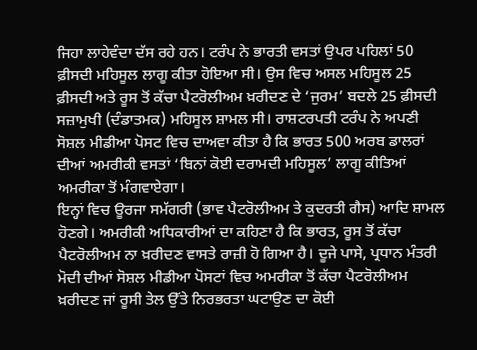ਜਿਹਾ ਲਾਹੇਵੰਦਾ ਦੱਸ ਰਹੇ ਹਨ। ਟਰੰਪ ਨੇ ਭਾਰਤੀ ਵਸਤਾਂ ਉਪਰ ਪਹਿਲਾਂ 50 ਫ਼ੀਸਦੀ ਮਹਿਸੂਲ ਲਾਗੂ ਕੀਤਾ ਹੋਇਆ ਸੀ। ਉਸ ਵਿਚ ਅਸਲ ਮਹਿਸੂਲ 25 ਫ਼ੀਸਦੀ ਅਤੇ ਰੂਸ ਤੋਂ ਕੱਚਾ ਪੈਟਰੋਲੀਅਮ ਖ਼ਰੀਦਣ ਦੇ ‘ਜੁਰਮ’ ਬਦਲੇ 25 ਫ਼ੀਸਦੀ ਸਜ਼ਾਮੁਖੀ (ਦੰਡਾਤਮਕ) ਮਹਿਸੂਲ ਸ਼ਾਮਲ ਸੀ। ਰਾਸ਼ਟਰਪਤੀ ਟਰੰਪ ਨੇ ਅਪਣੀ ਸੋਸ਼ਲ ਮੀਡੀਆ ਪੋਸਟ ਵਿਚ ਦਾਅਵਾ ਕੀਤਾ ਹੈ ਕਿ ਭਾਰਤ 500 ਅਰਬ ਡਾਲਰਾਂ ਦੀਆਂ ਅਮਰੀਕੀ ਵਸਤਾਂ ‘ਬਿਨਾਂ ਕੋਈ ਦਰਾਮਦੀ ਮਹਿਸੂਲ’ ਲਾਗੂ ਕੀਤਿਆਂ ਅਮਰੀਕਾ ਤੋਂ ਮੰਗਵਾਏਗਾ।
ਇਨ੍ਹਾਂ ਵਿਚ ਊਰਜਾ ਸਮੱਗਰੀ (ਭਾਵ ਪੈਟਰੋਲੀਅਮ ਤੇ ਕੁਦਰਤੀ ਗੈਸ) ਆਦਿ ਸ਼ਾਮਲ ਹੋਣਗੇ। ਅਮਰੀਕੀ ਅਧਿਕਾਰੀਆਂ ਦਾ ਕਹਿਣਾ ਹੈ ਕਿ ਭਾਰਤ, ਰੂਸ ਤੋਂ ਕੱਚਾ ਪੈਟਰੋਲੀਅਮ ਨਾ ਖ਼ਰੀਦਣ ਵਾਸਤੇ ਰਾਜ਼ੀ ਹੋ ਗਿਆ ਹੈ। ਦੂਜੇ ਪਾਸੇ, ਪ੍ਰਧਾਨ ਮੰਤਰੀ ਮੋਦੀ ਦੀਆਂ ਸੋਸ਼ਲ ਮੀਡੀਆ ਪੋਸਟਾਂ ਵਿਚ ਅਮਰੀਕਾ ਤੋਂ ਕੱਚਾ ਪੈਟਰੋਲੀਅਮ ਖ਼ਰੀਦਣ ਜਾਂ ਰੂਸੀ ਤੇਲ ਉੱਤੇ ਨਿਰਭਰਤਾ ਘਟਾਉਣ ਦਾ ਕੋਈ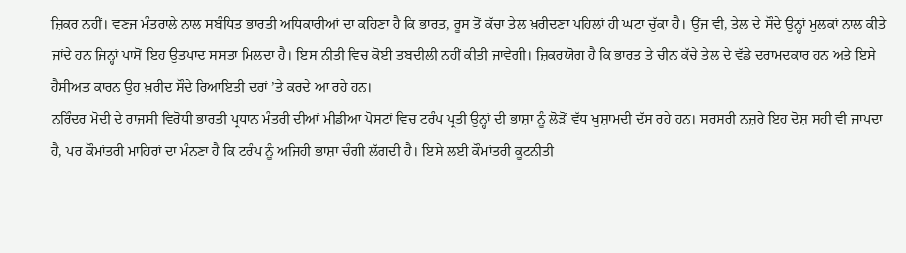ਜ਼ਿਕਰ ਨਹੀਂ। ਵਣਜ ਮੰਤਰਾਲੇ ਨਾਲ ਸਬੰਧਿਤ ਭਾਰਤੀ ਅਧਿਕਾਰੀਆਂ ਦਾ ਕਹਿਣਾ ਹੈ ਕਿ ਭਾਰਤ, ਰੂਸ ਤੋਂ ਕੱਚਾ ਤੇਲ ਖ਼ਰੀਦਣਾ ਪਹਿਲਾਂ ਹੀ ਘਟਾ ਚੁੱਕਾ ਹੈ। ਉਂਜ ਵੀ, ਤੇਲ ਦੇ ਸੌਦੇ ਉਨ੍ਹਾਂ ਮੁਲਕਾਂ ਨਾਲ ਕੀਤੇ ਜਾਂਦੇ ਹਨ ਜਿਨ੍ਹਾਂ ਪਾਸੋਂ ਇਹ ਉਤਪਾਦ ਸਸਤਾ ਮਿਲਦਾ ਹੈ। ਇਸ ਨੀਤੀ ਵਿਚ ਕੋਈ ਤਬਦੀਲੀ ਨਹੀਂ ਕੀਤੀ ਜਾਵੇਗੀ। ਜ਼ਿਕਰਯੋਗ ਹੈ ਕਿ ਭਾਰਤ ਤੇ ਚੀਨ ਕੱਚੇ ਤੇਲ ਦੇ ਵੱਡੇ ਦਰਾਮਦਕਾਰ ਹਨ ਅਤੇ ਇਸੇ ਹੈਸੀਅਤ ਕਾਰਨ ਉਹ ਖ਼ਰੀਦ ਸੌਦੇ ਰਿਆਇਤੀ ਦਰਾਂ ’ਤੇ ਕਰਦੇ ਆ ਰਹੇ ਹਨ।
ਨਰਿੰਦਰ ਮੋਦੀ ਦੇ ਰਾਜਸੀ ਵਿਰੋਧੀ ਭਾਰਤੀ ਪ੍ਰਧਾਨ ਮੰਤਰੀ ਦੀਆਂ ਮੀਡੀਆ ਪੋਸਟਾਂ ਵਿਚ ਟਰੰਪ ਪ੍ਰਤੀ ਉਨ੍ਹਾਂ ਦੀ ਭਾਸ਼ਾ ਨੂੰ ਲੋੜੋਂ ਵੱਧ ਖੁਸ਼ਾਮਦੀ ਦੱਸ ਰਹੇ ਹਨ। ਸਰਸਰੀ ਨਜ਼ਰੇ ਇਹ ਦੋਸ਼ ਸਹੀ ਵੀ ਜਾਪਦਾ ਹੈ, ਪਰ ਕੌਮਾਂਤਰੀ ਮਾਹਿਰਾਂ ਦਾ ਮੰਨਣਾ ਹੈ ਕਿ ਟਰੰਪ ਨੂੰ ਅਜਿਹੀ ਭਾਸ਼ਾ ਚੰਗੀ ਲੱਗਦੀ ਹੈ। ਇਸੇ ਲਈ ਕੌਮਾਂਤਰੀ ਕੂਟਨੀਤੀ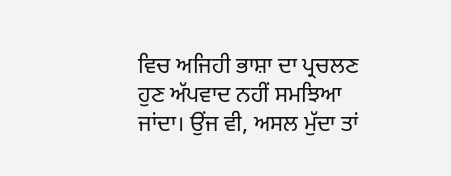ਵਿਚ ਅਜਿਹੀ ਭਾਸ਼ਾ ਦਾ ਪ੍ਰਚਲਣ ਹੁਣ ਅੱਪਵਾਦ ਨਹੀਂ ਸਮਝਿਆ ਜਾਂਦਾ। ਉਂਜ ਵੀ, ਅਸਲ ਮੁੱਦਾ ਤਾਂ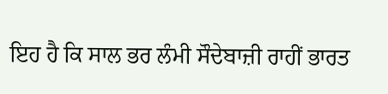ਇਹ ਹੈ ਕਿ ਸਾਲ ਭਰ ਲੰਮੀ ਸੌਦੇਬਾਜ਼ੀ ਰਾਹੀਂ ਭਾਰਤ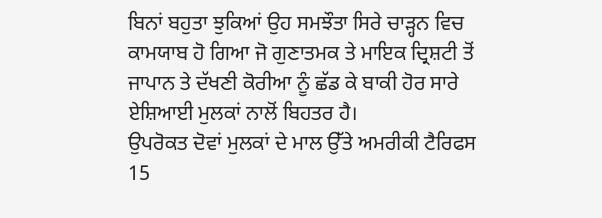ਬਿਨਾਂ ਬਹੁਤਾ ਝੁਕਿਆਂ ਉਹ ਸਮਝੌਤਾ ਸਿਰੇ ਚਾੜ੍ਹਨ ਵਿਚ ਕਾਮਯਾਬ ਹੋ ਗਿਆ ਜੋ ਗੁਣਾਤਮਕ ਤੇ ਮਾਇਕ ਦ੍ਰਿਸ਼ਟੀ ਤੋਂ ਜਾਪਾਨ ਤੇ ਦੱਖਣੀ ਕੋਰੀਆ ਨੂੰ ਛੱਡ ਕੇ ਬਾਕੀ ਹੋਰ ਸਾਰੇ ਏਸ਼ਿਆਈ ਮੁਲਕਾਂ ਨਾਲੋਂ ਬਿਹਤਰ ਹੈ।
ਉਪਰੋਕਤ ਦੋਵਾਂ ਮੁਲਕਾਂ ਦੇ ਮਾਲ ਉੱਤੇ ਅਮਰੀਕੀ ਟੈਰਿਫਸ 15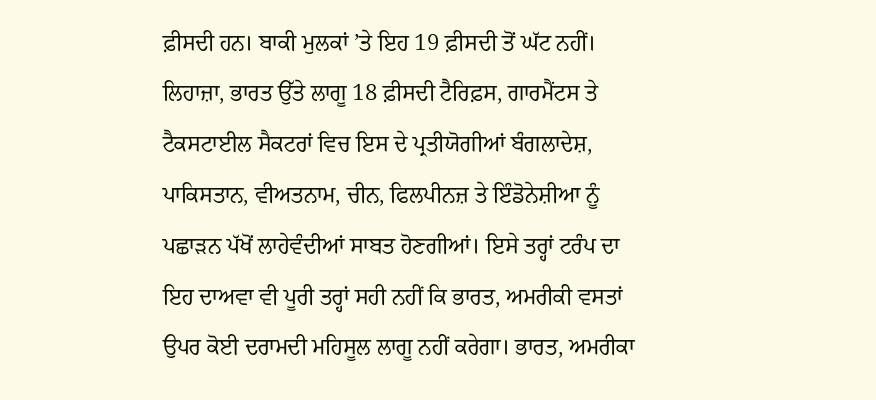ਫ਼ੀਸਦੀ ਹਨ। ਬਾਕੀ ਮੁਲਕਾਂ ’ਤੇ ਇਹ 19 ਫ਼ੀਸਦੀ ਤੋਂ ਘੱਟ ਨਹੀਂ। ਲਿਹਾਜ਼ਾ, ਭਾਰਤ ਉੱਤੇ ਲਾਗੂ 18 ਫ਼ੀਸਦੀ ਟੈਰਿਫ਼ਸ, ਗਾਰਮੈਂਟਸ ਤੇ ਟੈਕਸਟਾਈਲ ਸੈਕਟਰਾਂ ਵਿਚ ਇਸ ਦੇ ਪ੍ਰਤੀਯੋਗੀਆਂ ਬੰਗਲਾਦੇਸ਼, ਪਾਕਿਸਤਾਨ, ਵੀਅਤਨਾਮ, ਚੀਨ, ਫਿਲਪੀਨਜ਼ ਤੇ ਇੰਡੋਨੇਸ਼ੀਆ ਨੂੰ ਪਛਾੜਨ ਪੱਖੋਂ ਲਾਹੇਵੰਦੀਆਂ ਸਾਬਤ ਹੋਣਗੀਆਂ। ਇਸੇ ਤਰ੍ਹਾਂ ਟਰੰਪ ਦਾ ਇਹ ਦਾਅਵਾ ਵੀ ਪੂਰੀ ਤਰ੍ਹਾਂ ਸਹੀ ਨਹੀਂ ਕਿ ਭਾਰਤ, ਅਮਰੀਕੀ ਵਸਤਾਂ ਉਪਰ ਕੋਈ ਦਰਾਮਦੀ ਮਹਿਸੂਲ ਲਾਗੂ ਨਹੀਂ ਕਰੇਗਾ। ਭਾਰਤ, ਅਮਰੀਕਾ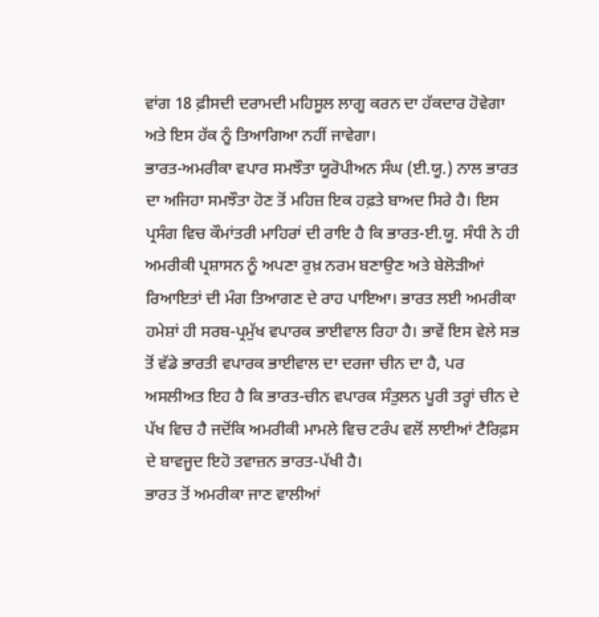ਵਾਂਗ 18 ਫ਼ੀਸਦੀ ਦਰਾਮਦੀ ਮਹਿਸੂਲ ਲਾਗੂ ਕਰਨ ਦਾ ਹੱਕਦਾਰ ਹੋਵੇਗਾ ਅਤੇ ਇਸ ਹੱਕ ਨੂੰ ਤਿਆਗਿਆ ਨਹੀਂ ਜਾਵੇਗਾ।
ਭਾਰਤ-ਅਮਰੀਕਾ ਵਪਾਰ ਸਮਝੌਤਾ ਯੂਰੋਪੀਅਨ ਸੰਘ (ਈ.ਯੂ.) ਨਾਲ ਭਾਰਤ ਦਾ ਅਜਿਹਾ ਸਮਝੌਤਾ ਹੋਣ ਤੋਂ ਮਹਿਜ਼ ਇਕ ਹਫ਼ਤੇ ਬਾਅਦ ਸਿਰੇ ਹੈ। ਇਸ ਪ੍ਰਸੰਗ ਵਿਚ ਕੌਮਾਂਤਰੀ ਮਾਹਿਰਾਂ ਦੀ ਰਾਇ ਹੈ ਕਿ ਭਾਰਤ-ਈ.ਯੂ. ਸੰਧੀ ਨੇ ਹੀ ਅਮਰੀਕੀ ਪ੍ਰਸ਼ਾਸਨ ਨੂੰ ਅਪਣਾ ਰੁਖ਼ ਨਰਮ ਬਣਾਉਣ ਅਤੇ ਬੇਲੋੜੀਆਂ ਰਿਆਇਤਾਂ ਦੀ ਮੰਗ ਤਿਆਗਣ ਦੇ ਰਾਹ ਪਾਇਆ। ਭਾਰਤ ਲਈ ਅਮਰੀਕਾ ਹਮੇਸ਼ਾਂ ਹੀ ਸਰਬ-ਪ੍ਰਮੁੱਖ ਵਪਾਰਕ ਭਾਈਵਾਲ ਰਿਹਾ ਹੈ। ਭਾਵੇਂ ਇਸ ਵੇਲੇ ਸਭ ਤੋਂ ਵੱਡੇ ਭਾਰਤੀ ਵਪਾਰਕ ਭਾਈਵਾਲ ਦਾ ਦਰਜਾ ਚੀਨ ਦਾ ਹੈ, ਪਰ ਅਸਲੀਅਤ ਇਹ ਹੈ ਕਿ ਭਾਰਤ-ਚੀਨ ਵਪਾਰਕ ਸੰਤੁਲਨ ਪੂਰੀ ਤਰ੍ਹਾਂ ਚੀਨ ਦੇ ਪੱਖ ਵਿਚ ਹੈ ਜਦੋਂਕਿ ਅਮਰੀਕੀ ਮਾਮਲੇ ਵਿਚ ਟਰੰਪ ਵਲੋਂ ਲਾਈਆਂ ਟੈਰਿਫ਼ਸ ਦੇ ਬਾਵਜੂਦ ਇਹੋ ਤਵਾਜ਼ਨ ਭਾਰਤ-ਪੱਖੀ ਹੈ।
ਭਾਰਤ ਤੋਂ ਅਮਰੀਕਾ ਜਾਣ ਵਾਲੀਆਂ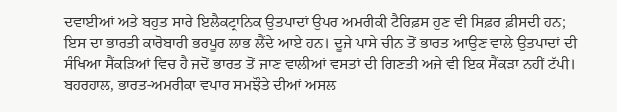ਦਵਾਈਆਂ ਅਤੇ ਬਹੁਤ ਸਾਰੇ ਇਲੈਕਟ੍ਰਾਨਿਕ ਉਤਪਾਦਾਂ ਉਪਰ ਅਮਰੀਕੀ ਟੈਰਿਫ਼ਸ ਹੁਣ ਵੀ ਸਿਫ਼ਰ ਫ਼ੀਸਦੀ ਹਨ; ਇਸ ਦਾ ਭਾਰਤੀ ਕਾਰੋਬਾਰੀ ਭਰਪੂਰ ਲਾਭ ਲੈਂਦੇ ਆਏ ਹਨ। ਦੂਜੇ ਪਾਸੇ ਚੀਨ ਤੋਂ ਭਾਰਤ ਆਉਣ ਵਾਲੇ ਉਤਪਾਦਾਂ ਦੀ ਸੰਖਿਆ ਸੈਂਕੜਿਆਂ ਵਿਚ ਹੈ ਜਦੋਂ ਭਾਰਤ ਤੋਂ ਜਾਣ ਵਾਲੀਆਂ ਵਸਤਾਂ ਦੀ ਗਿਣਤੀ ਅਜੇ ਵੀ ਇਕ ਸੈਂਕੜਾ ਨਹੀਂ ਟੱਪੀ। ਬਹਰਹਾਲ, ਭਾਰਤ-ਅਮਰੀਕਾ ਵਪਾਰ ਸਮਝੌਤੇ ਦੀਆਂ ਅਸਲ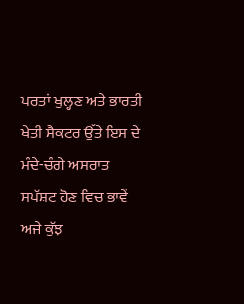ਪਰਤਾਂ ਖੁਲ੍ਹਣ ਅਤੇ ਭਾਰਤੀ ਖੇਤੀ ਸੈਕਟਰ ਉੱਤੇ ਇਸ ਦੇ ਮੰਦੇ-ਚੰਗੇ ਅਸਰਾਤ ਸਪੱਸ਼ਟ ਹੋਣ ਵਿਚ ਭਾਵੇਂ ਅਜੇ ਕੁੱਝ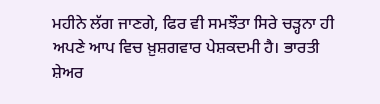ਮਹੀਨੇ ਲੱਗ ਜਾਣਗੇ, ਫਿਰ ਵੀ ਸਮਝੌਤਾ ਸਿਰੇ ਚੜ੍ਹਨਾ ਹੀ ਅਪਣੇ ਆਪ ਵਿਚ ਖ਼ੁਸ਼ਗਵਾਰ ਪੇਸ਼ਕਦਮੀ ਹੈ। ਭਾਰਤੀ ਸ਼ੇਅਰ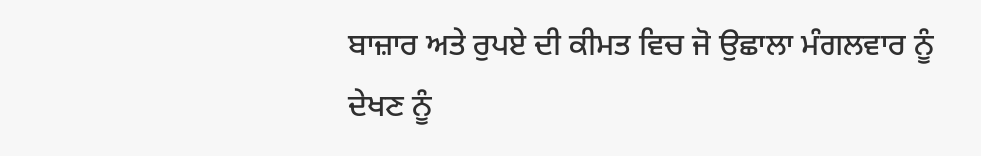ਬਾਜ਼ਾਰ ਅਤੇ ਰੁਪਏ ਦੀ ਕੀਮਤ ਵਿਚ ਜੋ ਉਛਾਲਾ ਮੰਗਲਵਾਰ ਨੂੰ ਦੇਖਣ ਨੂੰ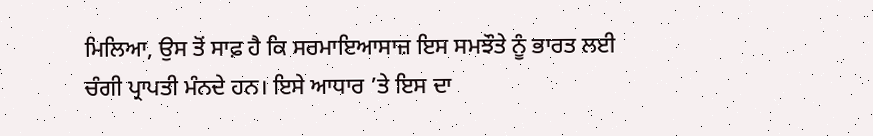ਮਿਲਿਆ, ਉਸ ਤੋਂ ਸਾਫ਼ ਹੈ ਕਿ ਸਰਮਾਇਆਸਾਜ਼ ਇਸ ਸਮਝੌਤੇ ਨੂੰ ਭਾਰਤ ਲਈ ਚੰਗੀ ਪ੍ਰਾਪਤੀ ਮੰਨਦੇ ਹਨ। ਇਸੇ ਆਧਾਰ ’ਤੇ ਇਸ ਦਾ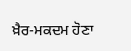ਖ਼ੈਰ-ਮਕਦਮ ਹੋਣਾ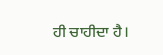ਹੀ ਚਾਹੀਦਾ ਹੈ।